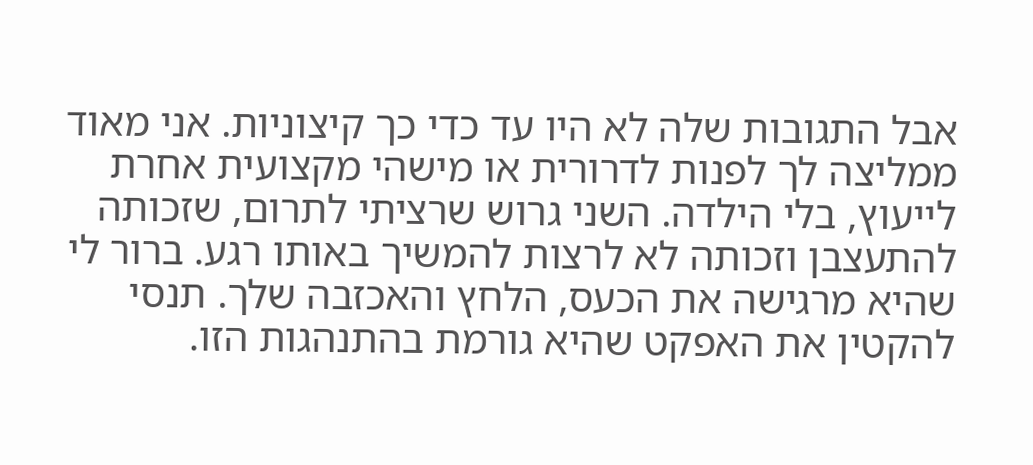אבל התגובות שלה לא היו עד כדי כך קיצוניות. אני מאוד ממליצה לך לפנות לדרורית או מישהי מקצועית אחרת לייעוץ, בלי הילדה. השני גרוש שרציתי לתרום, שזכותה להתעצבן וזכותה לא לרצות להמשיך באותו רגע. ברור לי שהיא מרגישה את הכעס, הלחץ והאכזבה שלך. תנסי להקטין את האפקט שהיא גורמת בהתנהגות הזו.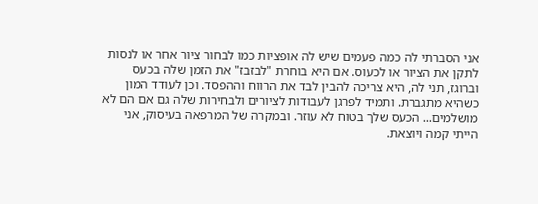אני הסברתי לה כמה פעמים שיש לה אופציות כמו לבחור ציור אחר או לנסות לתקן את הציור או לכעוס. אם היא בוחרת "לבזבז" את הזמן שלה בכעס וברוגז, תני לה, היא צריכה להבין לבד את הרווח וההפסד. וכן לעודד המון כשהיא מתגברת. ותמיד לפרגן לעבודות לציורים ולבחירות שלה גם אם הם לא מושלמים... הכעס שלך בטוח לא עוזר. ובמקרה של המרפאה בעיסוק, אני הייתי קמה ויוצאת.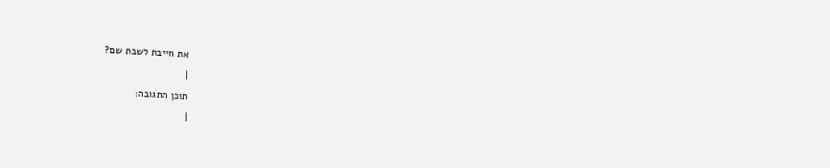את חייבת לשבת שם?
|
תוכן התגובה:
|